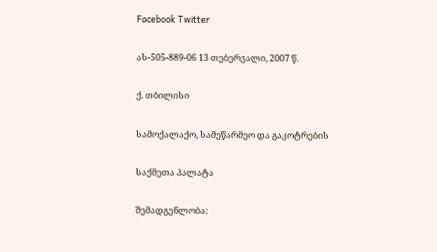Facebook Twitter

ას-505-889-06 13 თებერვალი, 2007 წ.

ქ. თბილისი

სამოქალაქო, სამეწარმეო და გაკოტრების

საქმეთა პალატა

შემადგენლობა: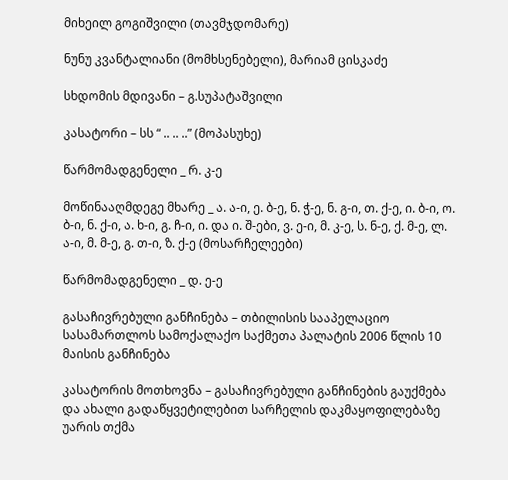მიხეილ გოგიშვილი (თავმჯდომარე)

ნუნუ კვანტალიანი (მომხსენებელი), მარიამ ცისკაძე

სხდომის მდივანი – გ.სუპატაშვილი

კასატორი – სს “ .. .. ..” (მოპასუხე)

წარმომადგენელი _ რ. კ-ე

მოწინააღმდეგე მხარე _ ა. ა-ი, ე. ბ-ე, ნ. ჭ-ე, ნ. გ-ი, თ. ქ-ე, ი. ბ-ი, ო. ბ-ი, ნ. ქ-ი, ა. ხ-ი, გ. ჩ-ი, ი. და ი. შ-ები, ვ. ე-ი, მ. კ-ე, ს. ნ-ე, ქ. მ-ე, ლ. ა-ი, მ. მ-ე, გ. თ-ი, ზ. ქ-ე (მოსარჩელეები)

წარმომადგენელი _ დ. ე-ე

გასაჩივრებული განჩინება – თბილისის სააპელაციო სასამართლოს სამოქალაქო საქმეთა პალატის 2006 წლის 10 მაისის განჩინება

კასატორის მოთხოვნა – გასაჩივრებული განჩინების გაუქმება და ახალი გადაწყვეტილებით სარჩელის დაკმაყოფილებაზე უარის თქმა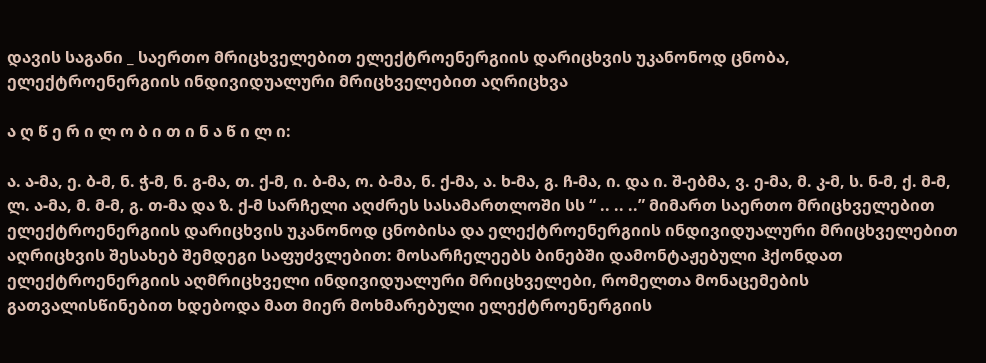დავის საგანი _ საერთო მრიცხველებით ელექტროენერგიის დარიცხვის უკანონოდ ცნობა, ელექტროენერგიის ინდივიდუალური მრიცხველებით აღრიცხვა

ა ღ წ ე რ ი ლ ო ბ ი თ ი ნ ა წ ი ლ ი:

ა. ა-მა, ე. ბ-მ, ნ. ჭ-მ, ნ. გ-მა, თ. ქ-მ, ი. ბ-მა, ო. ბ-მა, ნ. ქ-მა, ა. ხ-მა, გ. ჩ-მა, ი. და ი. შ-ებმა, ვ. ე-მა, მ. კ-მ, ს. ნ-მ, ქ. მ-მ, ლ. ა-მა, მ. მ-მ, გ. თ-მა და ზ. ქ-მ სარჩელი აღძრეს სასამართლოში სს “ .. .. ..” მიმართ საერთო მრიცხველებით ელექტროენერგიის დარიცხვის უკანონოდ ცნობისა და ელექტროენერგიის ინდივიდუალური მრიცხველებით აღრიცხვის შესახებ შემდეგი საფუძვლებით: მოსარჩელეებს ბინებში დამონტაჟებული ჰქონდათ ელექტროენერგიის აღმრიცხველი ინდივიდუალური მრიცხველები, რომელთა მონაცემების გათვალისწინებით ხდებოდა მათ მიერ მოხმარებული ელექტროენერგიის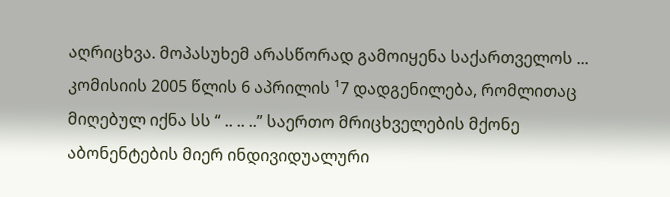აღრიცხვა. მოპასუხემ არასწორად გამოიყენა საქართველოს ... კომისიის 2005 წლის 6 აპრილის ¹7 დადგენილება, რომლითაც მიღებულ იქნა სს “ .. .. ..” საერთო მრიცხველების მქონე აბონენტების მიერ ინდივიდუალური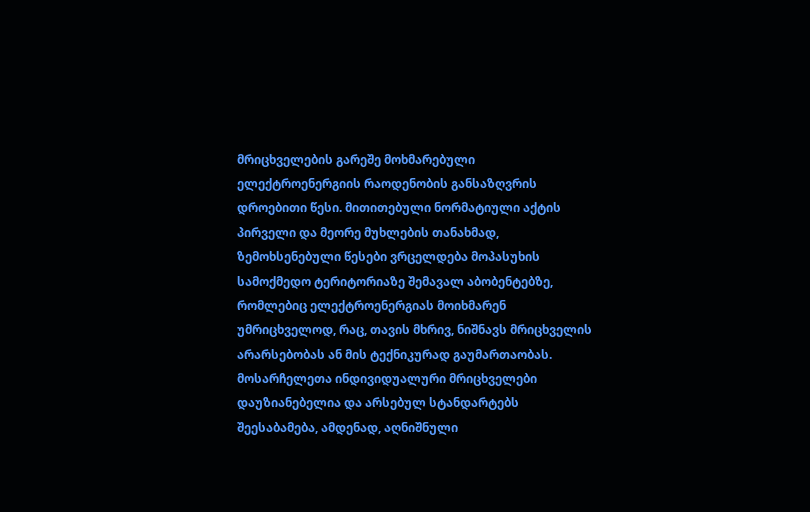მრიცხველების გარეშე მოხმარებული ელექტროენერგიის რაოდენობის განსაზღვრის დროებითი წესი. მითითებული ნორმატიული აქტის პირველი და მეორე მუხლების თანახმად, ზემოხსენებული წესები ვრცელდება მოპასუხის სამოქმედო ტერიტორიაზე შემავალ აბობენტებზე, რომლებიც ელექტროენერგიას მოიხმარენ უმრიცხველოდ, რაც, თავის მხრივ, ნიშნავს მრიცხველის არარსებობას ან მის ტექნიკურად გაუმართაობას. მოსარჩელეთა ინდივიდუალური მრიცხველები დაუზიანებელია და არსებულ სტანდარტებს შეესაბამება, ამდენად, აღნიშნული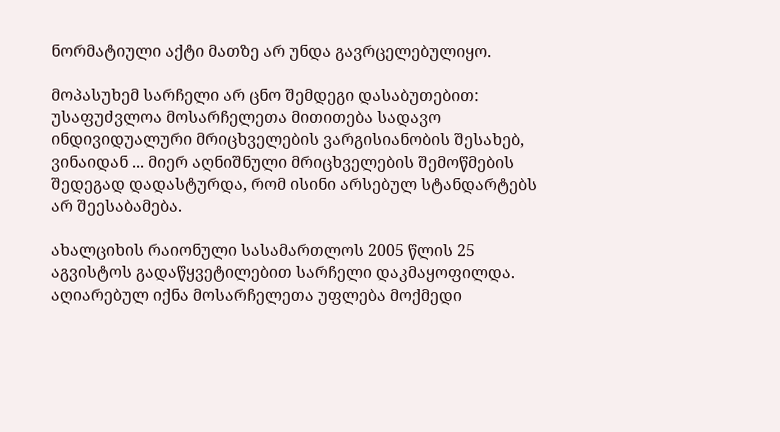ნორმატიული აქტი მათზე არ უნდა გავრცელებულიყო.

მოპასუხემ სარჩელი არ ცნო შემდეგი დასაბუთებით: უსაფუძვლოა მოსარჩელეთა მითითება სადავო ინდივიდუალური მრიცხველების ვარგისიანობის შესახებ, ვინაიდან ... მიერ აღნიშნული მრიცხველების შემოწმების შედეგად დადასტურდა, რომ ისინი არსებულ სტანდარტებს არ შეესაბამება.

ახალციხის რაიონული სასამართლოს 2005 წლის 25 აგვისტოს გადაწყვეტილებით სარჩელი დაკმაყოფილდა. აღიარებულ იქნა მოსარჩელეთა უფლება მოქმედი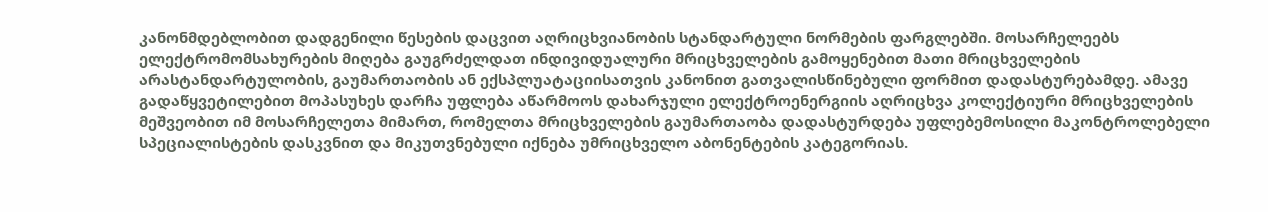კანონმდებლობით დადგენილი წესების დაცვით აღრიცხვიანობის სტანდარტული ნორმების ფარგლებში. მოსარჩელეებს ელექტრომომსახურების მიღება გაუგრძელდათ ინდივიდუალური მრიცხველების გამოყენებით მათი მრიცხველების არასტანდარტულობის, გაუმართაობის ან ექსპლუატაციისათვის კანონით გათვალისწინებული ფორმით დადასტურებამდე. ამავე გადაწყვეტილებით მოპასუხეს დარჩა უფლება აწარმოოს დახარჯული ელექტროენერგიის აღრიცხვა კოლექტიური მრიცხველების მეშვეობით იმ მოსარჩელეთა მიმართ, რომელთა მრიცხველების გაუმართაობა დადასტურდება უფლებემოსილი მაკონტროლებელი სპეციალისტების დასკვნით და მიკუთვნებული იქნება უმრიცხველო აბონენტების კატეგორიას.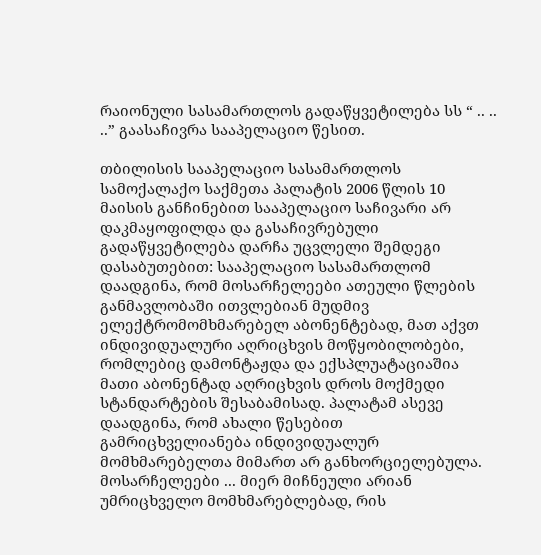რაიონული სასამართლოს გადაწყვეტილება სს “ .. .. ..” გაასაჩივრა სააპელაციო წესით.

თბილისის სააპელაციო სასამართლოს სამოქალაქო საქმეთა პალატის 2006 წლის 10 მაისის განჩინებით სააპელაციო საჩივარი არ დაკმაყოფილდა და გასაჩივრებული გადაწყვეტილება დარჩა უცვლელი შემდეგი დასაბუთებით: სააპელაციო სასამართლომ დაადგინა, რომ მოსარჩელეები ათეული წლების განმავლობაში ითვლებიან მუდმივ ელექტრომომხმარებელ აბონენტებად, მათ აქვთ ინდივიდუალური აღრიცხვის მოწყობილობები, რომლებიც დამონტაჟდა და ექსპლუატაციაშია მათი აბონენტად აღრიცხვის დროს მოქმედი სტანდარტების შესაბამისად. პალატამ ასევე დაადგინა, რომ ახალი წესებით გამრიცხველიანება ინდივიდუალურ მომხმარებელთა მიმართ არ განხორციელებულა. მოსარჩელეები ... მიერ მიჩნეული არიან უმრიცხველო მომხმარებლებად, რის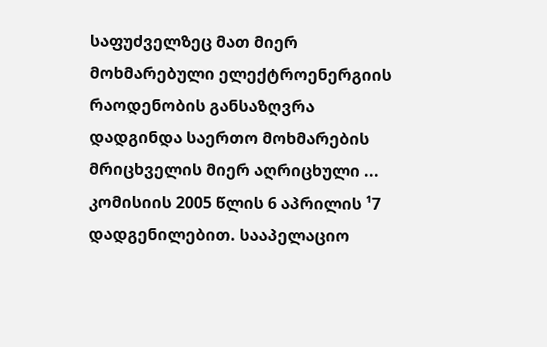საფუძველზეც მათ მიერ მოხმარებული ელექტროენერგიის რაოდენობის განსაზღვრა დადგინდა საერთო მოხმარების მრიცხველის მიერ აღრიცხული ... კომისიის 2005 წლის 6 აპრილის ¹7 დადგენილებით. სააპელაციო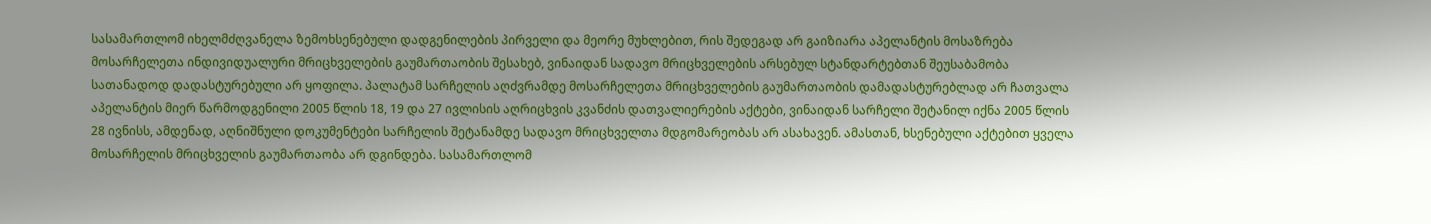სასამართლომ იხელმძღვანელა ზემოხსენებული დადგენილების პირველი და მეორე მუხლებით, რის შედეგად არ გაიზიარა აპელანტის მოსაზრება მოსარჩელეთა ინდივიდუალური მრიცხველების გაუმართაობის შესახებ, ვინაიდან სადავო მრიცხველების არსებულ სტანდარტებთან შეუსაბამობა სათანადოდ დადასტურებული არ ყოფილა. პალატამ სარჩელის აღძვრამდე მოსარჩელეთა მრიცხველების გაუმართაობის დამადასტურებლად არ ჩათვალა აპელანტის მიერ წარმოდგენილი 2005 წლის 18, 19 და 27 ივლისის აღრიცხვის კვანძის დათვალიერების აქტები, ვინაიდან სარჩელი შეტანილ იქნა 2005 წლის 28 ივნისს, ამდენად, აღნიშნული დოკუმენტები სარჩელის შეტანამდე სადავო მრიცხველთა მდგომარეობას არ ასახავენ. ამასთან, ხსენებული აქტებით ყველა მოსარჩელის მრიცხველის გაუმართაობა არ დგინდება. სასამართლომ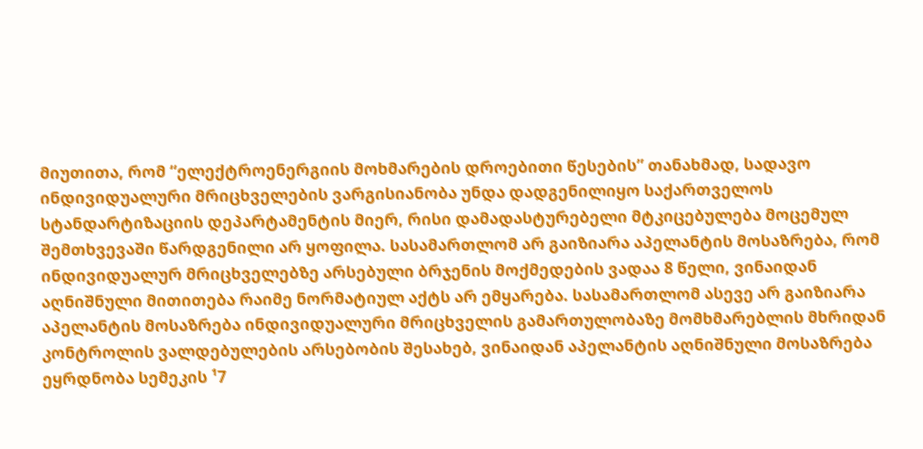მიუთითა, რომ “ელექტროენერგიის მოხმარების დროებითი წესების” თანახმად, სადავო ინდივიდუალური მრიცხველების ვარგისიანობა უნდა დადგენილიყო საქართველოს სტანდარტიზაციის დეპარტამენტის მიერ, რისი დამადასტურებელი მტკიცებულება მოცემულ შემთხვევაში წარდგენილი არ ყოფილა. სასამართლომ არ გაიზიარა აპელანტის მოსაზრება, რომ ინდივიდუალურ მრიცხველებზე არსებული ბრჯენის მოქმედების ვადაა 8 წელი, ვინაიდან აღნიშნული მითითება რაიმე ნორმატიულ აქტს არ ემყარება. სასამართლომ ასევე არ გაიზიარა აპელანტის მოსაზრება ინდივიდუალური მრიცხველის გამართულობაზე მომხმარებლის მხრიდან კონტროლის ვალდებულების არსებობის შესახებ, ვინაიდან აპელანტის აღნიშნული მოსაზრება ეყრდნობა სემეკის ¹7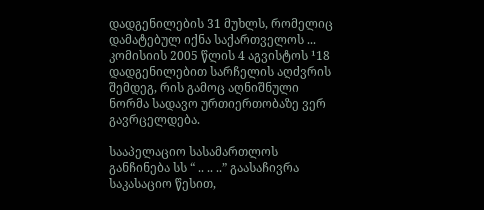დადგენილების 31 მუხლს, რომელიც დამატებულ იქნა საქართველოს ... კომისიის 2005 წლის 4 აგვისტოს ¹18 დადგენილებით სარჩელის აღძვრის შემდეგ, რის გამოც აღნიშნული ნორმა სადავო ურთიერთობაზე ვერ გავრცელდება.

სააპელაციო სასამართლოს განჩინება სს “ .. .. ..” გაასაჩივრა საკასაციო წესით,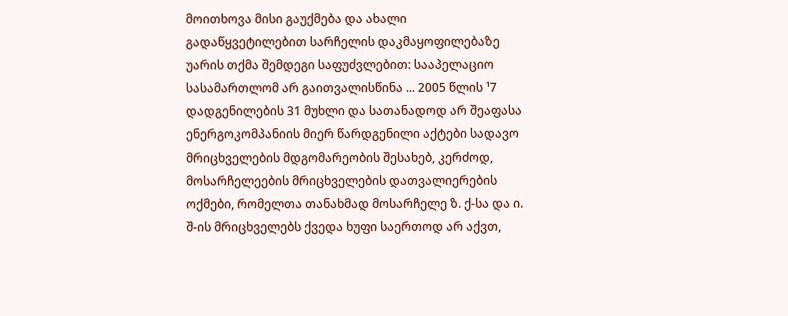მოითხოვა მისი გაუქმება და ახალი გადაწყვეტილებით სარჩელის დაკმაყოფილებაზე უარის თქმა შემდეგი საფუძვლებით: სააპელაციო სასამართლომ არ გაითვალისწინა ... 2005 წლის ¹7 დადგენილების 31 მუხლი და სათანადოდ არ შეაფასა ენერგოკომპანიის მიერ წარდგენილი აქტები სადავო მრიცხველების მდგომარეობის შესახებ, კერძოდ, მოსარჩელეების მრიცხველების დათვალიერების ოქმები, რომელთა თანახმად მოსარჩელე ზ. ქ-სა და ი. შ-ის მრიცხველებს ქვედა ხუფი საერთოდ არ აქვთ,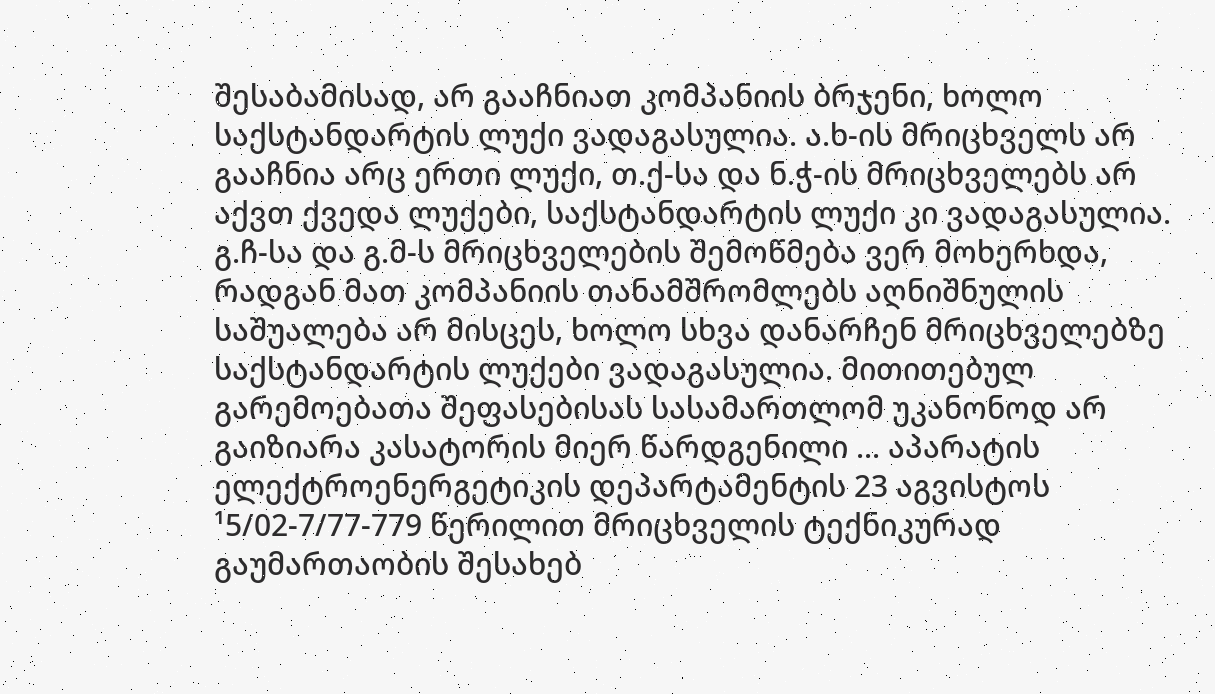შესაბამისად, არ გააჩნიათ კომპანიის ბრჯენი, ხოლო საქსტანდარტის ლუქი ვადაგასულია. ა.ხ-ის მრიცხველს არ გააჩნია არც ერთი ლუქი, თ.ქ-სა და ნ.ჭ-ის მრიცხველებს არ აქვთ ქვედა ლუქები, საქსტანდარტის ლუქი კი ვადაგასულია. გ.ჩ-სა და გ.მ-ს მრიცხველების შემოწმება ვერ მოხერხდა, რადგან მათ კომპანიის თანამშრომლებს აღნიშნულის საშუალება არ მისცეს, ხოლო სხვა დანარჩენ მრიცხველებზე საქსტანდარტის ლუქები ვადაგასულია. მითითებულ გარემოებათა შეფასებისას სასამართლომ უკანონოდ არ გაიზიარა კასატორის მიერ წარდგენილი ... აპარატის ელექტროენერგეტიკის დეპარტამენტის 23 აგვისტოს ¹5/02-7/77-779 წერილით მრიცხველის ტექნიკურად გაუმართაობის შესახებ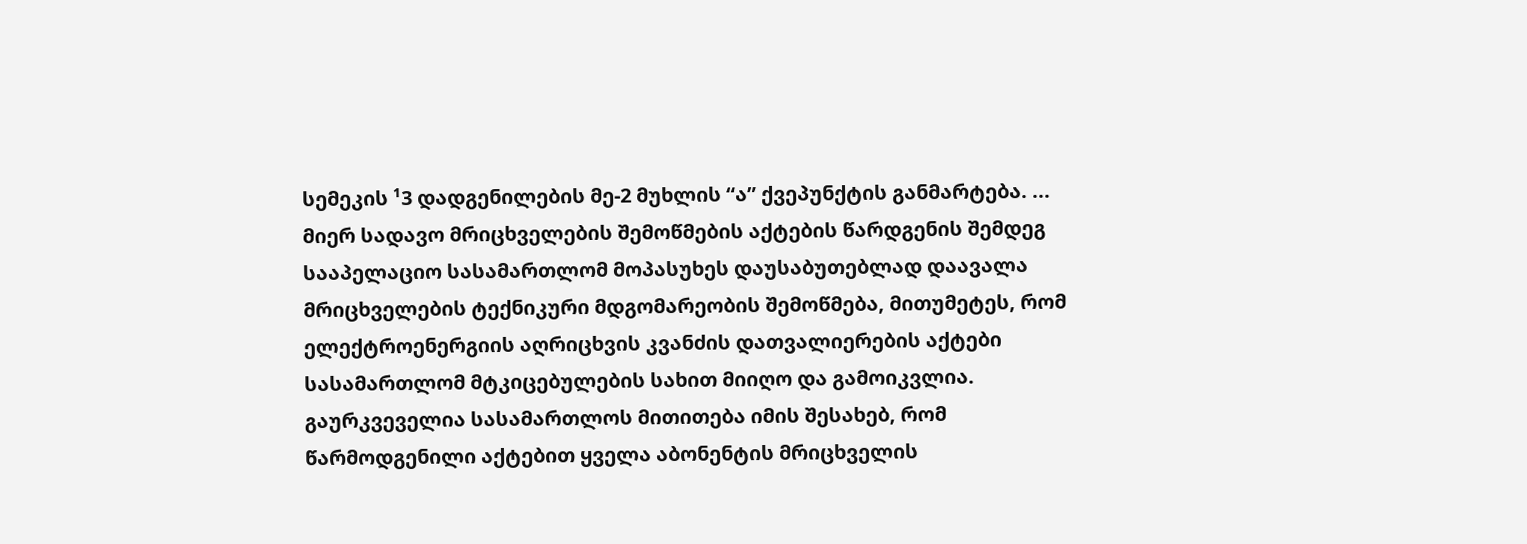სემეკის ¹3 დადგენილების მე-2 მუხლის “ა” ქვეპუნქტის განმარტება. ... მიერ სადავო მრიცხველების შემოწმების აქტების წარდგენის შემდეგ სააპელაციო სასამართლომ მოპასუხეს დაუსაბუთებლად დაავალა მრიცხველების ტექნიკური მდგომარეობის შემოწმება, მითუმეტეს, რომ ელექტროენერგიის აღრიცხვის კვანძის დათვალიერების აქტები სასამართლომ მტკიცებულების სახით მიიღო და გამოიკვლია. გაურკვეველია სასამართლოს მითითება იმის შესახებ, რომ წარმოდგენილი აქტებით ყველა აბონენტის მრიცხველის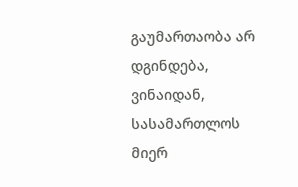გაუმართაობა არ დგინდება, ვინაიდან, სასამართლოს მიერ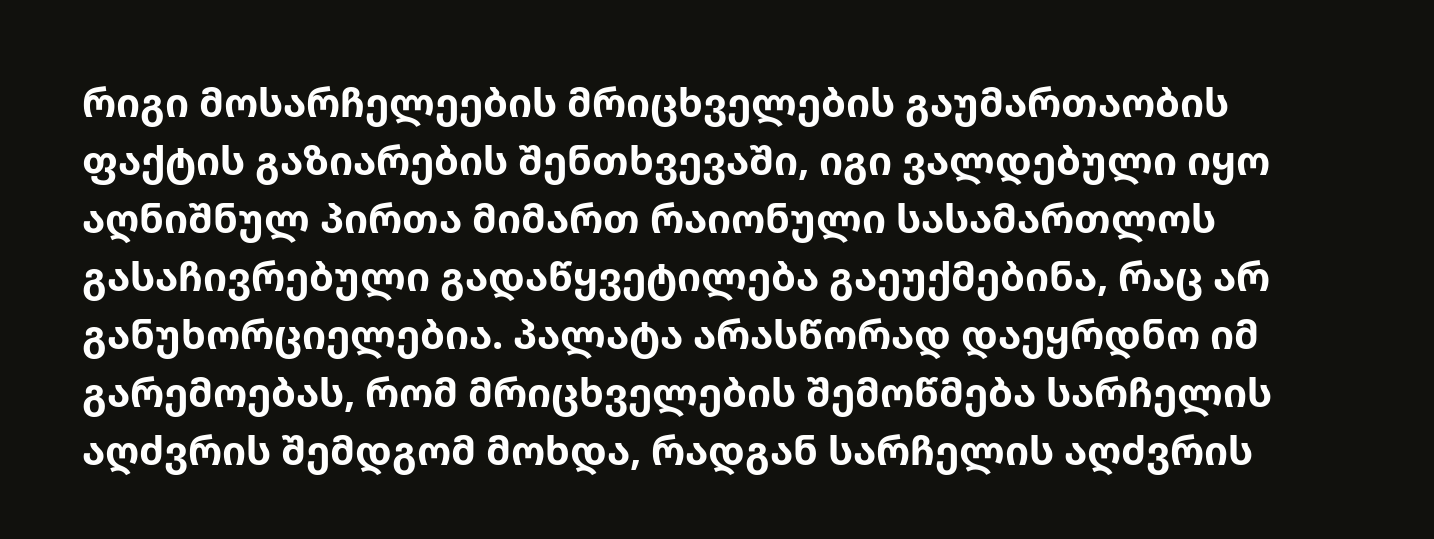რიგი მოსარჩელეების მრიცხველების გაუმართაობის ფაქტის გაზიარების შენთხვევაში, იგი ვალდებული იყო აღნიშნულ პირთა მიმართ რაიონული სასამართლოს გასაჩივრებული გადაწყვეტილება გაეუქმებინა, რაც არ განუხორციელებია. პალატა არასწორად დაეყრდნო იმ გარემოებას, რომ მრიცხველების შემოწმება სარჩელის აღძვრის შემდგომ მოხდა, რადგან სარჩელის აღძვრის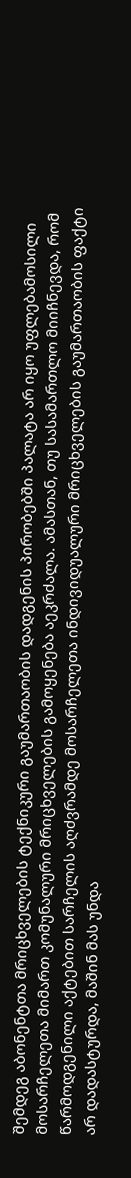შემდეგ აბონენტთა მრიცხველების ტექნიკური გაუმართაობის დადგენის პირობებში პალატა არ იყო უფლებამოსილი მოსარჩელეთა მიმართ კომუნალური მრიცხველების გამოყენება აეკრძალა. ამასთან, თუ სასამართლო მიიჩნევდა, რომ წარმოდგენილი აქტებით სარჩელის აღძვრამდე მოსარჩელეთა ინდივიდუალური მრიცხველების გაუმართაობის ფაქტი არ დადასტურდა, მაშინ მას უნდა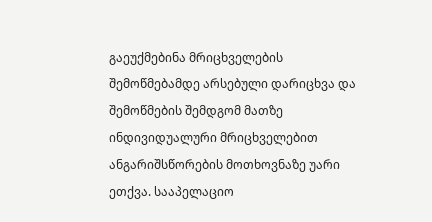გაეუქმებინა მრიცხველების შემოწმებამდე არსებული დარიცხვა და შემოწმების შემდგომ მათზე ინდივიდუალური მრიცხველებით ანგარიშსწორების მოთხოვნაზე უარი ეთქვა. სააპელაციო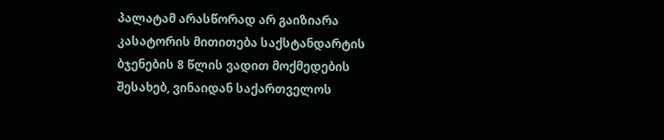პალატამ არასწორად არ გაიზიარა კასატორის მითითება საქსტანდარტის ბჯენების 8 წლის ვადით მოქმედების შესახებ, ვინაიდან საქართველოს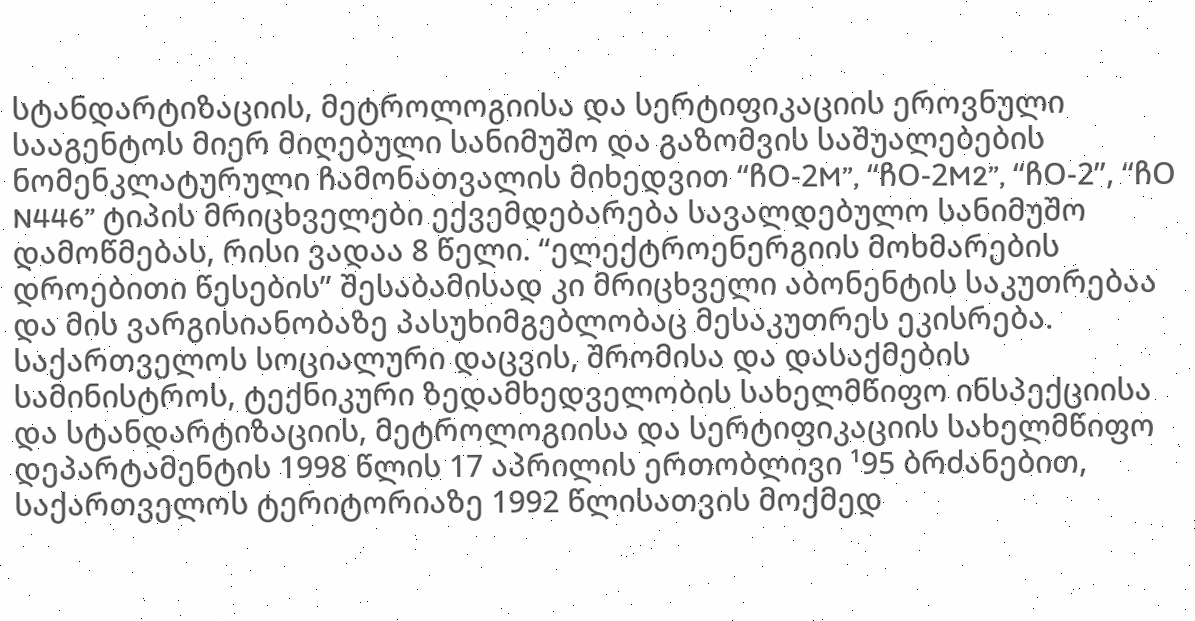სტანდარტიზაციის, მეტროლოგიისა და სერტიფიკაციის ეროვნული სააგენტოს მიერ მიღებული სანიმუშო და გაზომვის საშუალებების ნომენკლატურული ჩამონათვალის მიხედვით “ჩO-2M”, “ჩO-2M2”, “ჩO-2”, “ჩO N446” ტიპის მრიცხველები ექვემდებარება სავალდებულო სანიმუშო დამოწმებას, რისი ვადაა 8 წელი. “ელექტროენერგიის მოხმარების დროებითი წესების” შესაბამისად კი მრიცხველი აბონენტის საკუთრებაა და მის ვარგისიანობაზე პასუხიმგებლობაც მესაკუთრეს ეკისრება. საქართველოს სოციალური დაცვის, შრომისა და დასაქმების სამინისტროს, ტექნიკური ზედამხედველობის სახელმწიფო ინსპექციისა და სტანდარტიზაციის, მეტროლოგიისა და სერტიფიკაციის სახელმწიფო დეპარტამენტის 1998 წლის 17 აპრილის ერთობლივი ¹95 ბრძანებით, საქართველოს ტერიტორიაზე 1992 წლისათვის მოქმედ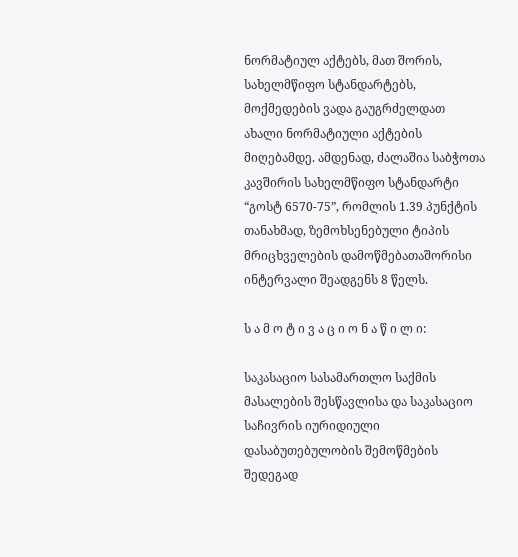ნორმატიულ აქტებს, მათ შორის, სახელმწიფო სტანდარტებს, მოქმედების ვადა გაუგრძელდათ ახალი ნორმატიული აქტების მიღებამდე. ამდენად, ძალაშია საბჭოთა კავშირის სახელმწიფო სტანდარტი “გოსტ 6570-75”, რომლის 1.39 პუნქტის თანახმად, ზემოხსენებული ტიპის მრიცხველების დამოწმებათაშორისი ინტერვალი შეადგენს 8 წელს.

ს ა მ ო ტ ი ვ ა ც ი ო ნ ა წ ი ლ ი:

საკასაციო სასამართლო საქმის მასალების შესწავლისა და საკასაციო საჩივრის იურიდიული დასაბუთებულობის შემოწმების შედეგად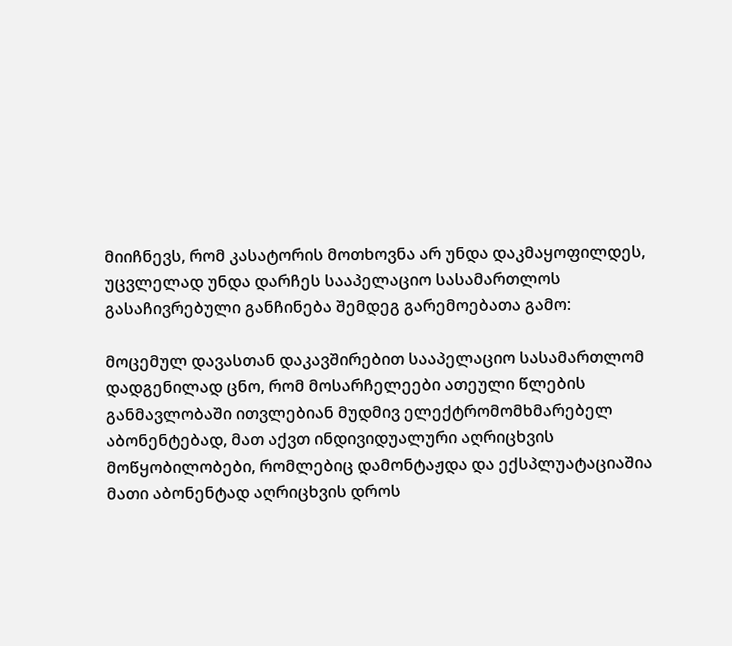მიიჩნევს, რომ კასატორის მოთხოვნა არ უნდა დაკმაყოფილდეს, უცვლელად უნდა დარჩეს სააპელაციო სასამართლოს გასაჩივრებული განჩინება შემდეგ გარემოებათა გამო:

მოცემულ დავასთან დაკავშირებით სააპელაციო სასამართლომ დადგენილად ცნო, რომ მოსარჩელეები ათეული წლების განმავლობაში ითვლებიან მუდმივ ელექტრომომხმარებელ აბონენტებად, მათ აქვთ ინდივიდუალური აღრიცხვის მოწყობილობები, რომლებიც დამონტაჟდა და ექსპლუატაციაშია მათი აბონენტად აღრიცხვის დროს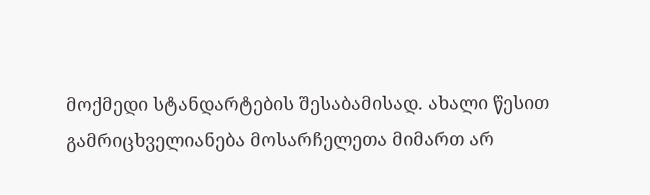მოქმედი სტანდარტების შესაბამისად. ახალი წესით გამრიცხველიანება მოსარჩელეთა მიმართ არ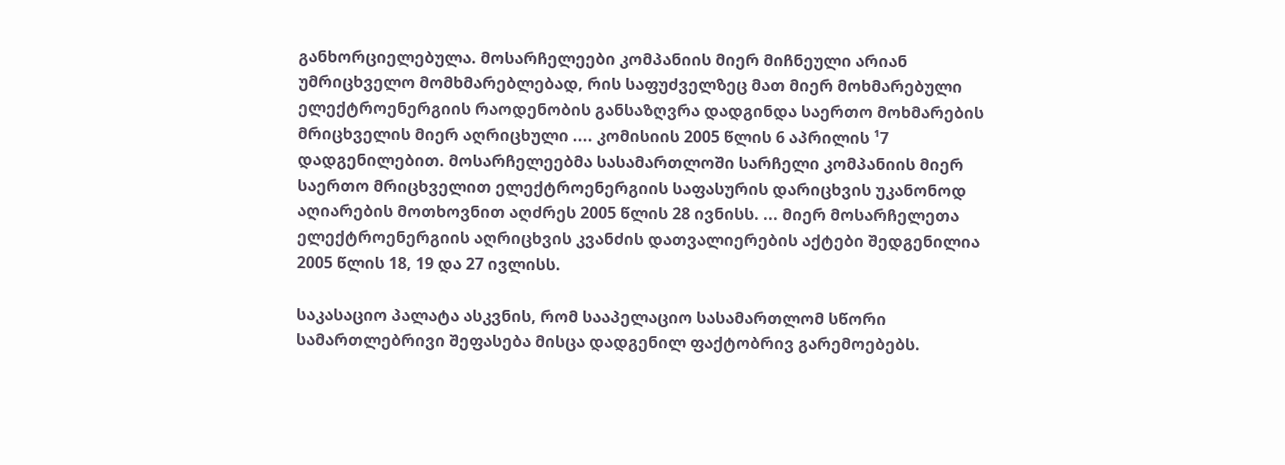განხორციელებულა. მოსარჩელეები კომპანიის მიერ მიჩნეული არიან უმრიცხველო მომხმარებლებად, რის საფუძველზეც მათ მიერ მოხმარებული ელექტროენერგიის რაოდენობის განსაზღვრა დადგინდა საერთო მოხმარების მრიცხველის მიერ აღრიცხული .... კომისიის 2005 წლის 6 აპრილის ¹7 დადგენილებით. მოსარჩელეებმა სასამართლოში სარჩელი კომპანიის მიერ საერთო მრიცხველით ელექტროენერგიის საფასურის დარიცხვის უკანონოდ აღიარების მოთხოვნით აღძრეს 2005 წლის 28 ივნისს. ... მიერ მოსარჩელეთა ელექტროენერგიის აღრიცხვის კვანძის დათვალიერების აქტები შედგენილია 2005 წლის 18, 19 და 27 ივლისს.

საკასაციო პალატა ასკვნის, რომ სააპელაციო სასამართლომ სწორი სამართლებრივი შეფასება მისცა დადგენილ ფაქტობრივ გარემოებებს.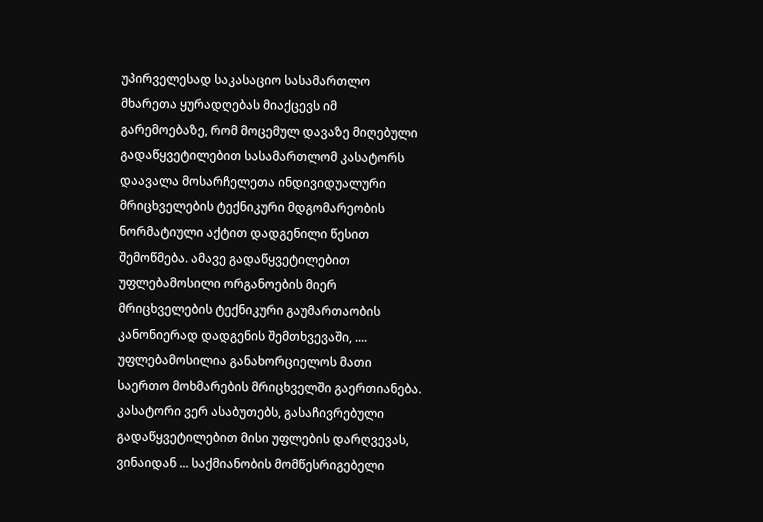უპირველესად საკასაციო სასამართლო მხარეთა ყურადღებას მიაქცევს იმ გარემოებაზე, რომ მოცემულ დავაზე მიღებული გადაწყვეტილებით სასამართლომ კასატორს დაავალა მოსარჩელეთა ინდივიდუალური მრიცხველების ტექნიკური მდგომარეობის ნორმატიული აქტით დადგენილი წესით შემოწმება. ამავე გადაწყვეტილებით უფლებამოსილი ორგანოების მიერ მრიცხველების ტექნიკური გაუმართაობის კანონიერად დადგენის შემთხვევაში, .... უფლებამოსილია განახორციელოს მათი საერთო მოხმარების მრიცხველში გაერთიანება. კასატორი ვერ ასაბუთებს, გასაჩივრებული გადაწყვეტილებით მისი უფლების დარღვევას, ვინაიდან ... საქმიანობის მომწესრიგებელი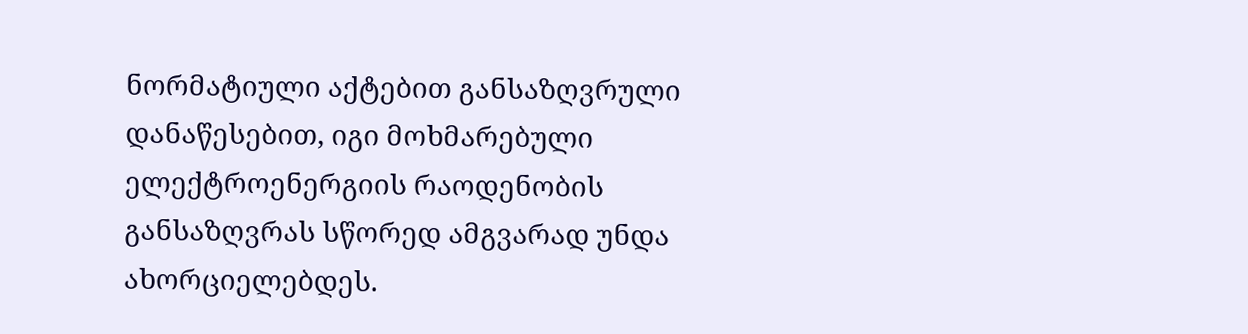ნორმატიული აქტებით განსაზღვრული დანაწესებით, იგი მოხმარებული ელექტროენერგიის რაოდენობის განსაზღვრას სწორედ ამგვარად უნდა ახორციელებდეს.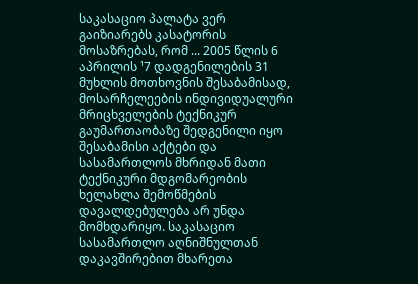საკასაციო პალატა ვერ გაიზიარებს კასატორის მოსაზრებას, რომ ... 2005 წლის 6 აპრილის ¹7 დადგენილების 31 მუხლის მოთხოვნის შესაბამისად, მოსარჩელეების ინდივიდუალური მრიცხველების ტექნიკურ გაუმართაობაზე შედგენილი იყო შესაბამისი აქტები და სასამართლოს მხრიდან მათი ტექნიკური მდგომარეობის ხელახლა შემოწმების დავალდებულება არ უნდა მომხდარიყო. საკასაციო სასამართლო აღნიშნულთან დაკავშირებით მხარეთა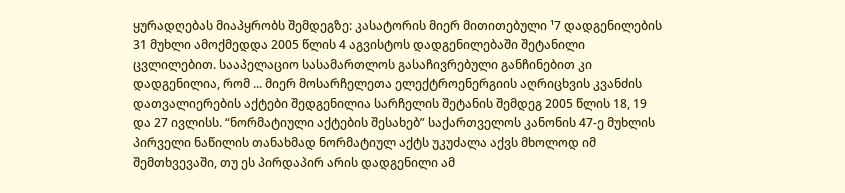ყურადღებას მიაპყრობს შემდეგზე: კასატორის მიერ მითითებული ¹7 დადგენილების 31 მუხლი ამოქმედდა 2005 წლის 4 აგვისტოს დადგენილებაში შეტანილი ცვლილებით. სააპელაციო სასამართლოს გასაჩივრებული განჩინებით კი დადგენილია, რომ ... მიერ მოსარჩელეთა ელექტროენერგიის აღრიცხვის კვანძის დათვალიერების აქტები შედგენილია სარჩელის შეტანის შემდეგ 2005 წლის 18, 19 და 27 ივლისს. “ნორმატიული აქტების შესახებ” საქართველოს კანონის 47-ე მუხლის პირველი ნაწილის თანახმად ნორმატიულ აქტს უკუძალა აქვს მხოლოდ იმ შემთხვევაში, თუ ეს პირდაპირ არის დადგენილი ამ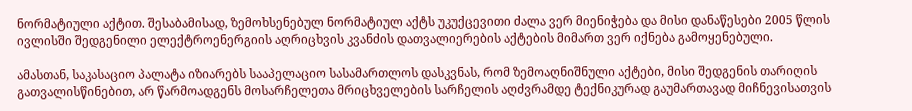ნორმატიული აქტით. შესაბამისად, ზემოხსენებულ ნორმატიულ აქტს უკუქცევითი ძალა ვერ მიენიჭება და მისი დანაწესები 2005 წლის ივლისში შედგენილი ელექტროენერგიის აღრიცხვის კვანძის დათვალიერების აქტების მიმართ ვერ იქნება გამოყენებული.

ამასთან, საკასაციო პალატა იზიარებს სააპელაციო სასამართლოს დასკვნას, რომ ზემოაღნიშნული აქტები, მისი შედგენის თარიღის გათვალისწინებით, არ წარმოადგენს მოსარჩელეთა მრიცხველების სარჩელის აღძვრამდე ტექნიკურად გაუმართავად მიჩნევისათვის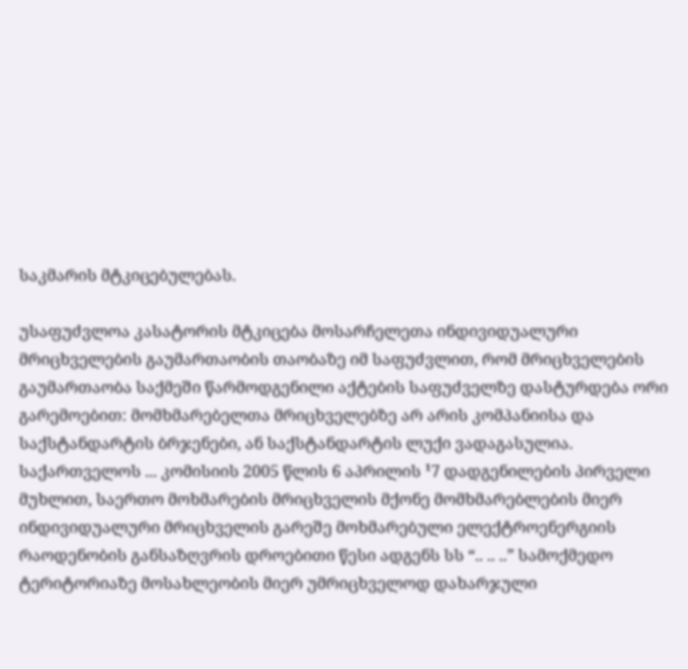საკმარის მტკიცებულებას.

უსაფუძვლოა კასატორის მტკიცება მოსარჩელეთა ინდივიდუალური მრიცხველების გაუმართაობის თაობაზე იმ საფუძვლით, რომ მრიცხველების გაუმართაობა საქმეში წარმოდგენილი აქტების საფუძველზე დასტურდება ორი გარემოებით: მომხმარებელთა მრიცხველებზე არ არის კომპანიისა და საქსტანდარტის ბრჯენები, ან საქსტანდარტის ლუქი ვადაგასულია. საქართველოს ... კომისიის 2005 წლის 6 აპრილის ¹7 დადგენილების პირველი მუხლით, საერთო მოხმარების მრიცხველის მქონე მომხმარებლების მიერ ინდივიდუალური მრიცხველის გარეშე მოხმარებული ელექტროენერგიის რაოდენობის განსაზღვრის დროებითი წესი ადგენს სს “.. .. ..” სამოქმედო ტერიტორიაზე მოსახლეობის მიერ უმრიცხველოდ დახარჯული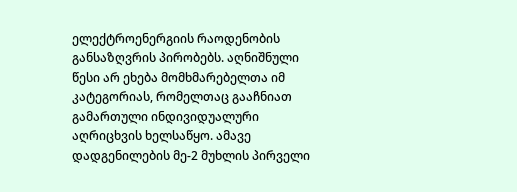ელექტროენერგიის რაოდენობის განსაზღვრის პირობებს. აღნიშნული წესი არ ეხება მომხმარებელთა იმ კატეგორიას, რომელთაც გააჩნიათ გამართული ინდივიდუალური აღრიცხვის ხელსაწყო. ამავე დადგენილების მე-2 მუხლის პირველი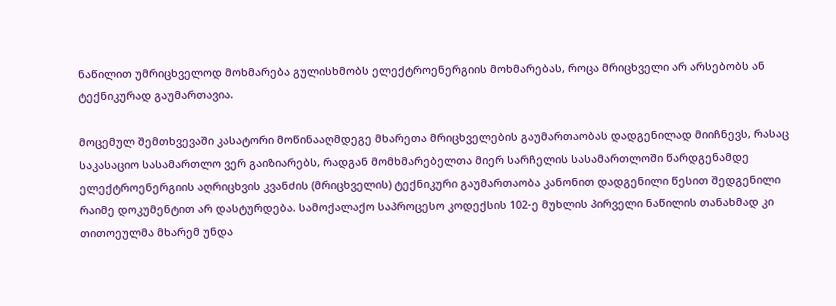ნაწილით უმრიცხველოდ მოხმარება გულისხმობს ელექტროენერგიის მოხმარებას, როცა მრიცხველი არ არსებობს ან ტექნიკურად გაუმართავია.

მოცემულ შემთხვევაში კასატორი მოწინააღმდეგე მხარეთა მრიცხველების გაუმართაობას დადგენილად მიიჩნევს, რასაც საკასაციო სასამართლო ვერ გაიზიარებს, რადგან მომხმარებელთა მიერ სარჩელის სასამართლოში წარდგენამდე ელექტროენერგიის აღრიცხვის კვანძის (მრიცხველის) ტექნიკური გაუმართაობა კანონით დადგენილი წესით შედგენილი რაიმე დოკუმენტით არ დასტურდება. სამოქალაქო საპროცესო კოდექსის 102-ე მუხლის პირველი ნაწილის თანახმად კი თითოეულმა მხარემ უნდა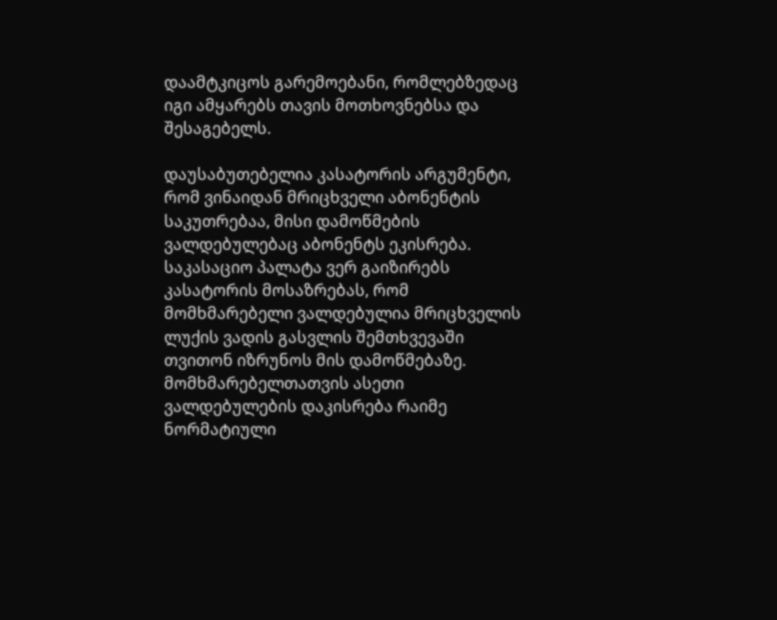დაამტკიცოს გარემოებანი, რომლებზედაც იგი ამყარებს თავის მოთხოვნებსა და შესაგებელს.

დაუსაბუთებელია კასატორის არგუმენტი, რომ ვინაიდან მრიცხველი აბონენტის საკუთრებაა, მისი დამოწმების ვალდებულებაც აბონენტს ეკისრება. საკასაციო პალატა ვერ გაიზირებს კასატორის მოსაზრებას, რომ მომხმარებელი ვალდებულია მრიცხველის ლუქის ვადის გასვლის შემთხვევაში თვითონ იზრუნოს მის დამოწმებაზე. მომხმარებელთათვის ასეთი ვალდებულების დაკისრება რაიმე ნორმატიული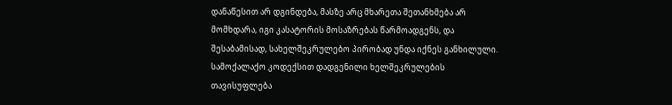დანაწესით არ დგინდება, მასზე არც მხარეთა შეთანხმება არ მომხდარა, იგი კასატორის მოსაზრებას წარმოადგენს, და შესაბამისად, სახელშეკრულებო პირობად უნდა იქნეს განხილული. სამოქალაქო კოდექსით დადგენილი ხელშეკრულების თავისუფლება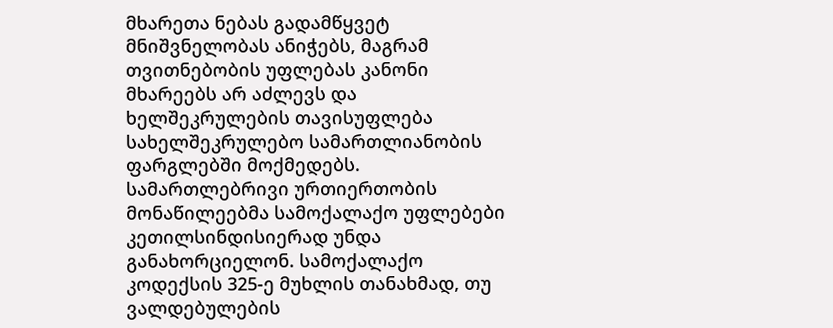მხარეთა ნებას გადამწყვეტ მნიშვნელობას ანიჭებს, მაგრამ თვითნებობის უფლებას კანონი მხარეებს არ აძლევს და ხელშეკრულების თავისუფლება სახელშეკრულებო სამართლიანობის ფარგლებში მოქმედებს. სამართლებრივი ურთიერთობის მონაწილეებმა სამოქალაქო უფლებები კეთილსინდისიერად უნდა განახორციელონ. სამოქალაქო კოდექსის 325-ე მუხლის თანახმად, თუ ვალდებულების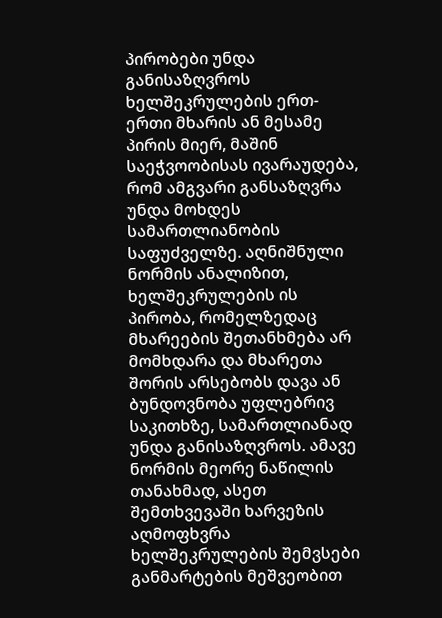პირობები უნდა განისაზღვროს ხელშეკრულების ერთ-ერთი მხარის ან მესამე პირის მიერ, მაშინ საეჭვოობისას ივარაუდება, რომ ამგვარი განსაზღვრა უნდა მოხდეს სამართლიანობის საფუძველზე. აღნიშნული ნორმის ანალიზით, ხელშეკრულების ის პირობა, რომელზედაც მხარეების შეთანხმება არ მომხდარა და მხარეთა შორის არსებობს დავა ან ბუნდოვნობა უფლებრივ საკითხზე, სამართლიანად უნდა განისაზღვროს. ამავე ნორმის მეორე ნაწილის თანახმად, ასეთ შემთხვევაში ხარვეზის აღმოფხვრა ხელშეკრულების შემვსები განმარტების მეშვეობით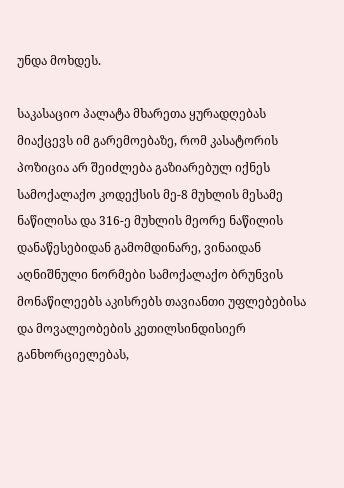უნდა მოხდეს.

საკასაციო პალატა მხარეთა ყურადღებას მიაქცევს იმ გარემოებაზე, რომ კასატორის პოზიცია არ შეიძლება გაზიარებულ იქნეს სამოქალაქო კოდექსის მე-8 მუხლის მესამე ნაწილისა და 316-ე მუხლის მეორე ნაწილის დანაწესებიდან გამომდინარე, ვინაიდან აღნიშნული ნორმები სამოქალაქო ბრუნვის მონაწილეებს აკისრებს თავიანთი უფლებებისა და მოვალეობების კეთილსინდისიერ განხორციელებას,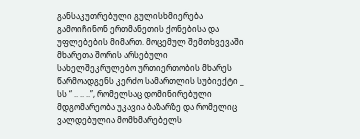განსაკუთრებული გულისხმიერება გამოიჩინონ ერთმანეთის ქონებისა და უფლებების მიმართ. მოცემულ შემთხვევაში მხარეთა შორის არსებული სახელშეკრულებო ურთიერთობის მხარეს წარმოადგენს კერძო სამართლის სუბიექტი _ სს “ .. .. ..”, რომელსაც დომინირებული მდგომარეობა უკავია ბაზარზე და რომელიც ვალდებულია მომხმარებელს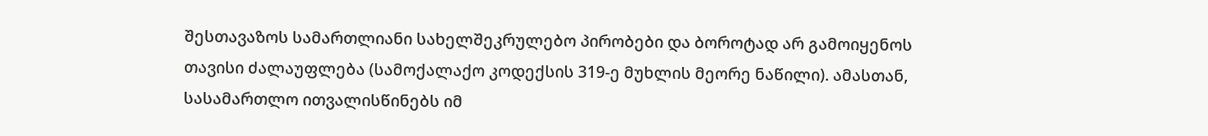შესთავაზოს სამართლიანი სახელშეკრულებო პირობები და ბოროტად არ გამოიყენოს თავისი ძალაუფლება (სამოქალაქო კოდექსის 319-ე მუხლის მეორე ნაწილი). ამასთან, სასამართლო ითვალისწინებს იმ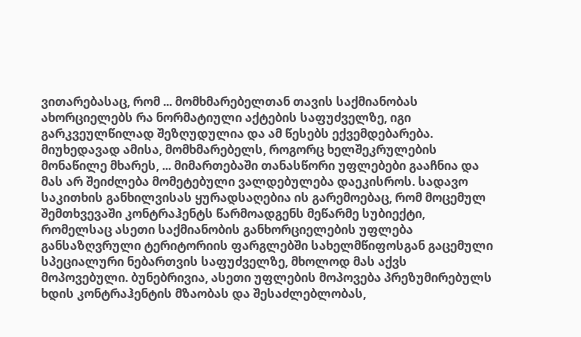ვითარებასაც, რომ ... მომხმარებელთან თავის საქმიანობას ახორციელებს რა ნორმატიული აქტების საფუძველზე, იგი გარკვეულწილად შეზღუდულია და ამ წესებს ექვემდებარება. მიუხედავად ამისა, მომხმარებელს, როგორც ხელშეკრულების მონაწილე მხარეს, ... მიმართებაში თანასწორი უფლებები გააჩნია და მას არ შეიძლება მომეტებული ვალდებულება დაეკისროს. სადავო საკითხის განხილვისას ყურადსაღებია ის გარემოებაც, რომ მოცემულ შემთხვევაში კონტრაჰენტს წარმოადგენს მეწარმე სუბიექტი, რომელსაც ასეთი საქმიანობის განხორციელების უფლება განსაზღვრული ტერიტორიის ფარგლებში სახელმწიფოსგან გაცემული სპეციალური ნებართვის საფუძველზე, მხოლოდ მას აქვს მოპოვებული. ბუნებრივია, ასეთი უფლების მოპოვება პრეზუმირებულს ხდის კონტრაჰენტის მზაობას და შესაძლებლობას,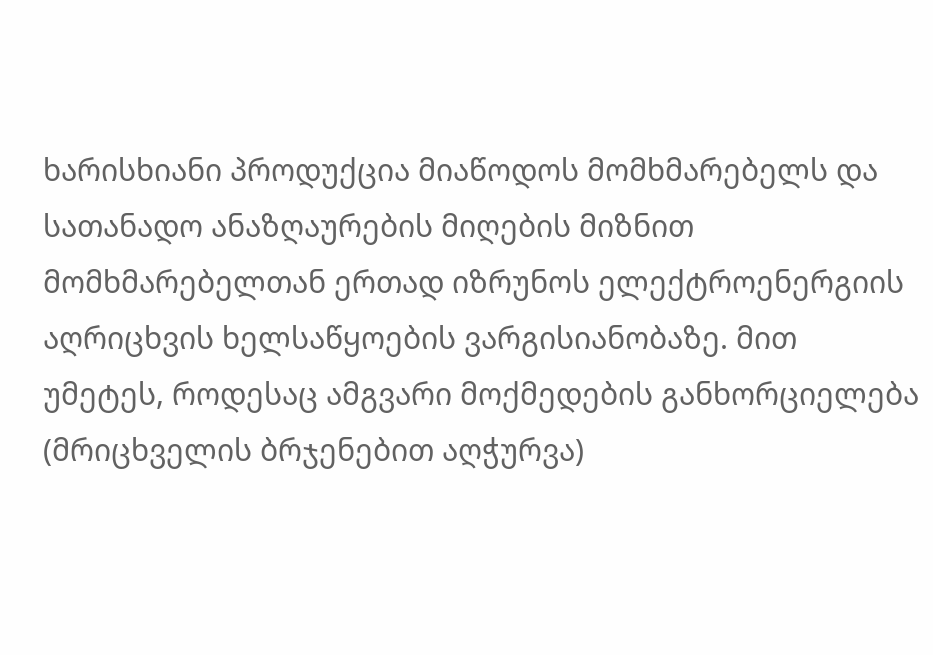ხარისხიანი პროდუქცია მიაწოდოს მომხმარებელს და სათანადო ანაზღაურების მიღების მიზნით მომხმარებელთან ერთად იზრუნოს ელექტროენერგიის აღრიცხვის ხელსაწყოების ვარგისიანობაზე. მით უმეტეს, როდესაც ამგვარი მოქმედების განხორციელება (მრიცხველის ბრჯენებით აღჭურვა)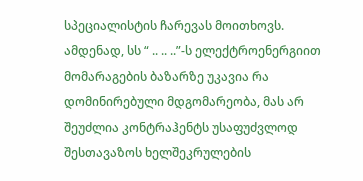სპეციალისტის ჩარევას მოითხოვს. ამდენად, სს “ .. .. ..”-ს ელექტროენერგიით მომარაგების ბაზარზე უკავია რა დომინირებული მდგომარეობა, მას არ შეუძლია კონტრაჰენტს უსაფუძვლოდ შესთავაზოს ხელშეკრულების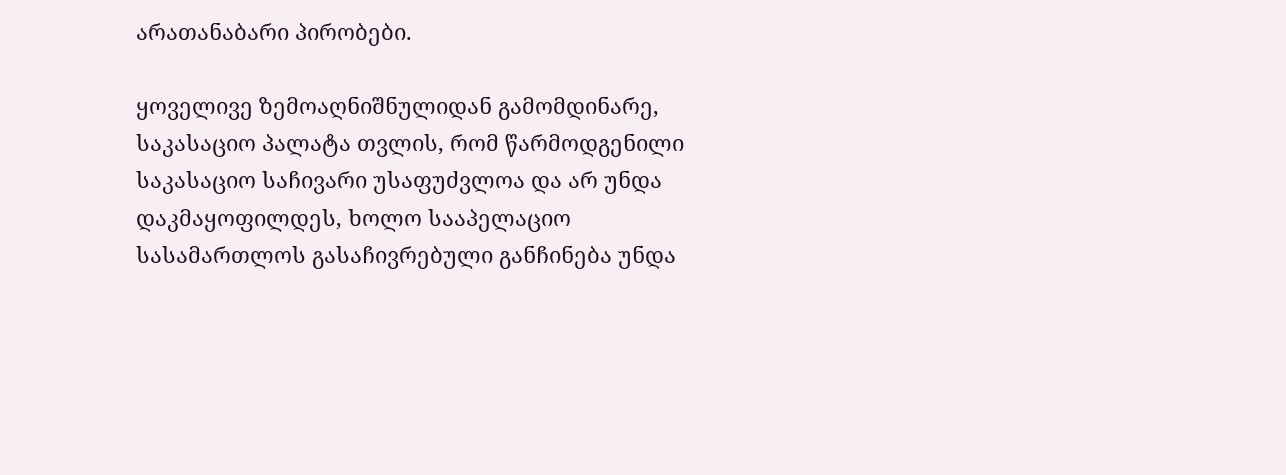არათანაბარი პირობები.

ყოველივე ზემოაღნიშნულიდან გამომდინარე, საკასაციო პალატა თვლის, რომ წარმოდგენილი საკასაციო საჩივარი უსაფუძვლოა და არ უნდა დაკმაყოფილდეს, ხოლო სააპელაციო სასამართლოს გასაჩივრებული განჩინება უნდა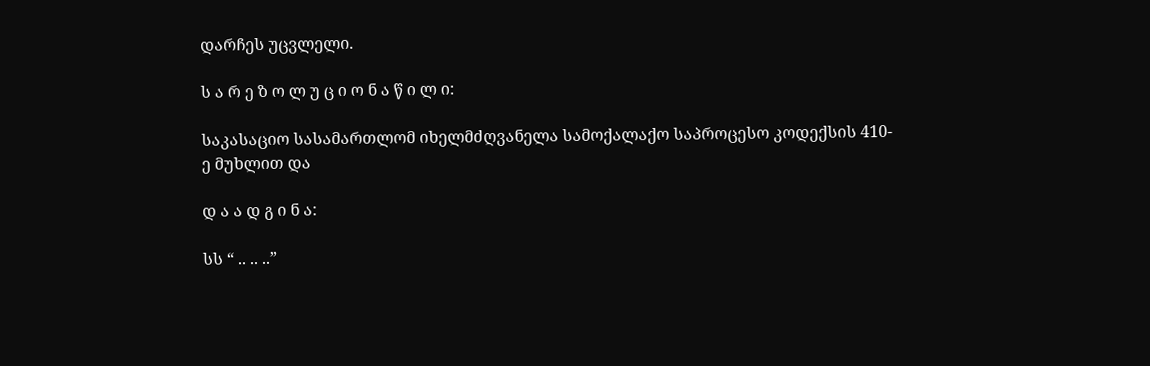დარჩეს უცვლელი.

ს ა რ ე ზ ო ლ უ ც ი ო ნ ა წ ი ლ ი:

საკასაციო სასამართლომ იხელმძღვანელა სამოქალაქო საპროცესო კოდექსის 410-ე მუხლით და

დ ა ა დ გ ი ნ ა:

სს “ .. .. ..”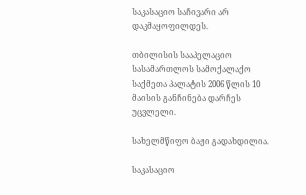საკასაციო საჩივარი არ დაკმაყოფილდეს.

თბილისის სააპელაციო სასამართლოს სამოქალაქო საქმეთა პალატის 2006 წლის 10 მაისის განჩინება დარჩეს უცვლელი.

სახელმწიფო ბაჟი გადახდილია.

საკასაციო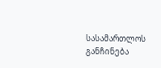სასამართლოს განჩინება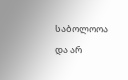საბოლოოა და არ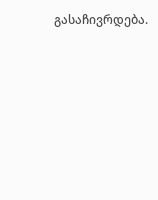გასაჩივრდება.